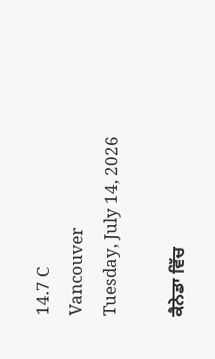14.7 C
Vancouver
Tuesday, July 14, 2026

ਕੈਨੇਡਾ ਵਿੱਚ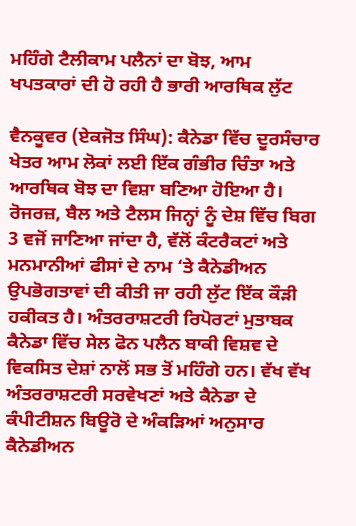ਮਹਿੰਗੇ ਟੈਲੀਕਾਮ ਪਲੈਨਾਂ ਦਾ ਬੋਝ, ਆਮ ਖਪਤਕਾਰਾਂ ਦੀ ਹੋ ਰਹੀ ਹੈ ਭਾਰੀ ਆਰਥਿਕ ਲੁੱਟ

ਵੈਨਕੂਵਰ (ਏਕਜੋਤ ਸਿੰਘ): ਕੈਨੇਡਾ ਵਿੱਚ ਦੂਰਸੰਚਾਰ ਖੇਤਰ ਆਮ ਲੋਕਾਂ ਲਈ ਇੱਕ ਗੰਭੀਰ ਚਿੰਤਾ ਅਤੇ ਆਰਥਿਕ ਬੋਝ ਦਾ ਵਿਸ਼ਾ ਬਣਿਆ ਹੋਇਆ ਹੈ। ਰੋਜਰਜ਼, ਬੈਲ ਅਤੇ ਟੈਲਸ ਜਿਨ੍ਹਾਂ ਨੂੰ ਦੇਸ਼ ਵਿੱਚ ਬਿਗ 3 ਵਜੋਂ ਜਾਣਿਆ ਜਾਂਦਾ ਹੈ, ਵੱਲੋਂ ਕੰਟਰੈਕਟਾਂ ਅਤੇ ਮਨਮਾਨੀਆਂ ਫੀਸਾਂ ਦੇ ਨਾਮ ‘ਤੇ ਕੈਨੇਡੀਅਨ ਉਪਭੋਗਤਾਵਾਂ ਦੀ ਕੀਤੀ ਜਾ ਰਹੀ ਲੁੱਟ ਇੱਕ ਕੌੜੀ ਹਕੀਕਤ ਹੈ। ਅੰਤਰਰਾਸ਼ਟਰੀ ਰਿਪੋਰਟਾਂ ਮੁਤਾਬਕ ਕੈਨੇਡਾ ਵਿੱਚ ਸੇਲ ਫੋਨ ਪਲੈਨ ਬਾਕੀ ਵਿਸ਼ਵ ਦੇ ਵਿਕਸਿਤ ਦੇਸ਼ਾਂ ਨਾਲੋਂ ਸਭ ਤੋਂ ਮਹਿੰਗੇ ਹਨ। ਵੱਖ ਵੱਖ ਅੰਤਰਰਾਸ਼ਟਰੀ ਸਰਵੇਖਣਾਂ ਅਤੇ ਕੈਨੇਡਾ ਦੇ ਕੰਪੀਟੀਸ਼ਨ ਬਿਊਰੋ ਦੇ ਅੰਕੜਿਆਂ ਅਨੁਸਾਰ ਕੈਨੇਡੀਅਨ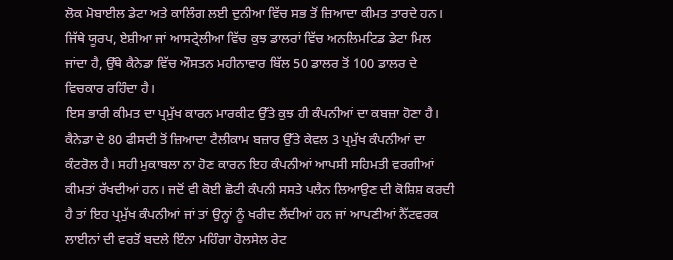ਲੋਕ ਮੋਬਾਈਲ ਡੇਟਾ ਅਤੇ ਕਾਲਿੰਗ ਲਈ ਦੁਨੀਆ ਵਿੱਚ ਸਭ ਤੋਂ ਜ਼ਿਆਦਾ ਕੀਮਤ ਤਾਰਦੇ ਹਨ। ਜਿੱਥੇ ਯੂਰਪ, ਏਸ਼ੀਆ ਜਾਂ ਆਸਟ੍ਰੇਲੀਆ ਵਿੱਚ ਕੁਝ ਡਾਲਰਾਂ ਵਿੱਚ ਅਨਲਿਮਟਿਡ ਡੇਟਾ ਮਿਲ ਜਾਂਦਾ ਹੈ, ਉੱਥੇ ਕੈਨੇਡਾ ਵਿੱਚ ਔਸਤਨ ਮਹੀਨਾਵਾਰ ਬਿੱਲ 50 ਡਾਲਰ ਤੋਂ 100 ਡਾਲਰ ਦੇ ਵਿਚਕਾਰ ਰਹਿੰਦਾ ਹੈ।
ਇਸ ਭਾਰੀ ਕੀਮਤ ਦਾ ਪ੍ਰਮੁੱਖ ਕਾਰਨ ਮਾਰਕੀਟ ਉੱਤੇ ਕੁਝ ਹੀ ਕੰਪਨੀਆਂ ਦਾ ਕਬਜ਼ਾ ਹੋਣਾ ਹੈ। ਕੈਨੇਡਾ ਦੇ 80 ਫੀਸਦੀ ਤੋਂ ਜ਼ਿਆਦਾ ਟੈਲੀਕਾਮ ਬਜ਼ਾਰ ਉੱਤੇ ਕੇਵਲ 3 ਪ੍ਰਮੁੱਖ ਕੰਪਨੀਆਂ ਦਾ ਕੰਟਰੋਲ ਹੈ। ਸਹੀ ਮੁਕਾਬਲਾ ਨਾ ਹੋਣ ਕਾਰਨ ਇਹ ਕੰਪਨੀਆਂ ਆਪਸੀ ਸਹਿਮਤੀ ਵਰਗੀਆਂ ਕੀਮਤਾਂ ਰੱਖਦੀਆਂ ਹਨ। ਜਦੋਂ ਵੀ ਕੋਈ ਛੋਟੀ ਕੰਪਨੀ ਸਸਤੇ ਪਲੈਨ ਲਿਆਉਣ ਦੀ ਕੋਸ਼ਿਸ਼ ਕਰਦੀ ਹੈ ਤਾਂ ਇਹ ਪ੍ਰਮੁੱਖ ਕੰਪਨੀਆਂ ਜਾਂ ਤਾਂ ਉਨ੍ਹਾਂ ਨੂੰ ਖਰੀਦ ਲੈਂਦੀਆਂ ਹਨ ਜਾਂ ਆਪਣੀਆਂ ਨੈੱਟਵਰਕ ਲਾਈਨਾਂ ਦੀ ਵਰਤੋਂ ਬਦਲੇ ਇੰਨਾ ਮਹਿੰਗਾ ਹੋਲਸੇਲ ਰੇਟ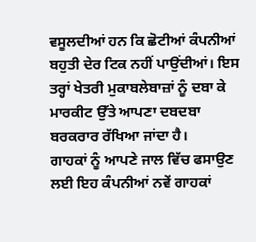ਵਸੂਲਦੀਆਂ ਹਨ ਕਿ ਛੋਟੀਆਂ ਕੰਪਨੀਆਂ ਬਹੁਤੀ ਦੇਰ ਟਿਕ ਨਹੀਂ ਪਾਉਂਦੀਆਂ। ਇਸ ਤਰ੍ਹਾਂ ਖੇਤਰੀ ਮੁਕਾਬਲੇਬਾਜ਼ਾਂ ਨੂੰ ਦਬਾ ਕੇ ਮਾਰਕੀਟ ਉੱਤੇ ਆਪਣਾ ਦਬਦਬਾ ਬਰਕਰਾਰ ਰੱਖਿਆ ਜਾਂਦਾ ਹੈ।
ਗਾਹਕਾਂ ਨੂੰ ਆਪਣੇ ਜਾਲ ਵਿੱਚ ਫਸਾਉਣ ਲਈ ਇਹ ਕੰਪਨੀਆਂ ਨਵੇਂ ਗਾਹਕਾਂ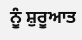ਨੂੰ ਸ਼ੁਰੂਆਤ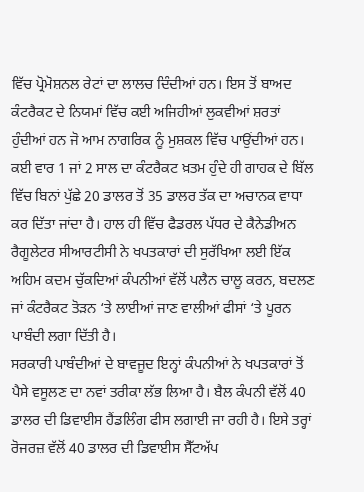ਵਿੱਚ ਪ੍ਰੋਮੋਸ਼ਨਲ ਰੇਟਾਂ ਦਾ ਲਾਲਚ ਦਿੰਦੀਆਂ ਹਨ। ਇਸ ਤੋਂ ਬਾਅਦ ਕੰਟਰੈਕਟ ਦੇ ਨਿਯਮਾਂ ਵਿੱਚ ਕਈ ਅਜਿਹੀਆਂ ਲੁਕਵੀਆਂ ਸ਼ਰਤਾਂ ਹੁੰਦੀਆਂ ਹਨ ਜੋ ਆਮ ਨਾਗਰਿਕ ਨੂੰ ਮੁਸ਼ਕਲ ਵਿੱਚ ਪਾਉਂਦੀਆਂ ਹਨ। ਕਈ ਵਾਰ 1 ਜਾਂ 2 ਸਾਲ ਦਾ ਕੰਟਰੈਕਟ ਖ਼ਤਮ ਹੁੰਦੇ ਹੀ ਗਾਹਕ ਦੇ ਬਿੱਲ ਵਿੱਚ ਬਿਨਾਂ ਪੁੱਛੇ 20 ਡਾਲਰ ਤੋਂ 35 ਡਾਲਰ ਤੱਕ ਦਾ ਅਚਾਨਕ ਵਾਧਾ ਕਰ ਦਿੱਤਾ ਜਾਂਦਾ ਹੈ। ਹਾਲ ਹੀ ਵਿੱਚ ਫੈਡਰਲ ਪੱਧਰ ਦੇ ਕੈਨੇਡੀਅਨ ਰੈਗੂਲੇਟਰ ਸੀਆਰਟੀਸੀ ਨੇ ਖਪਤਕਾਰਾਂ ਦੀ ਸੁਰੱਖਿਆ ਲਈ ਇੱਕ ਅਹਿਮ ਕਦਮ ਚੁੱਕਦਿਆਂ ਕੰਪਨੀਆਂ ਵੱਲੋਂ ਪਲੈਨ ਚਾਲੂ ਕਰਨ, ਬਦਲਣ ਜਾਂ ਕੰਟਰੈਕਟ ਤੋੜਨ ‘ਤੇ ਲਾਈਆਂ ਜਾਣ ਵਾਲੀਆਂ ਫੀਸਾਂ ‘ਤੇ ਪੂਰਨ ਪਾਬੰਦੀ ਲਗਾ ਦਿੱਤੀ ਹੈ।
ਸਰਕਾਰੀ ਪਾਬੰਦੀਆਂ ਦੇ ਬਾਵਜੂਦ ਇਨ੍ਹਾਂ ਕੰਪਨੀਆਂ ਨੇ ਖਪਤਕਾਰਾਂ ਤੋਂ ਪੈਸੇ ਵਸੂਲਣ ਦਾ ਨਵਾਂ ਤਰੀਕਾ ਲੱਭ ਲਿਆ ਹੈ। ਬੈਲ ਕੰਪਨੀ ਵੱਲੋਂ 40 ਡਾਲਰ ਦੀ ਡਿਵਾਈਸ ਹੈਂਡਲਿੰਗ ਫੀਸ ਲਗਾਈ ਜਾ ਰਹੀ ਹੈ। ਇਸੇ ਤਰ੍ਹਾਂ ਰੋਜਰਜ਼ ਵੱਲੋਂ 40 ਡਾਲਰ ਦੀ ਡਿਵਾਈਸ ਸੈੱਟਅੱਪ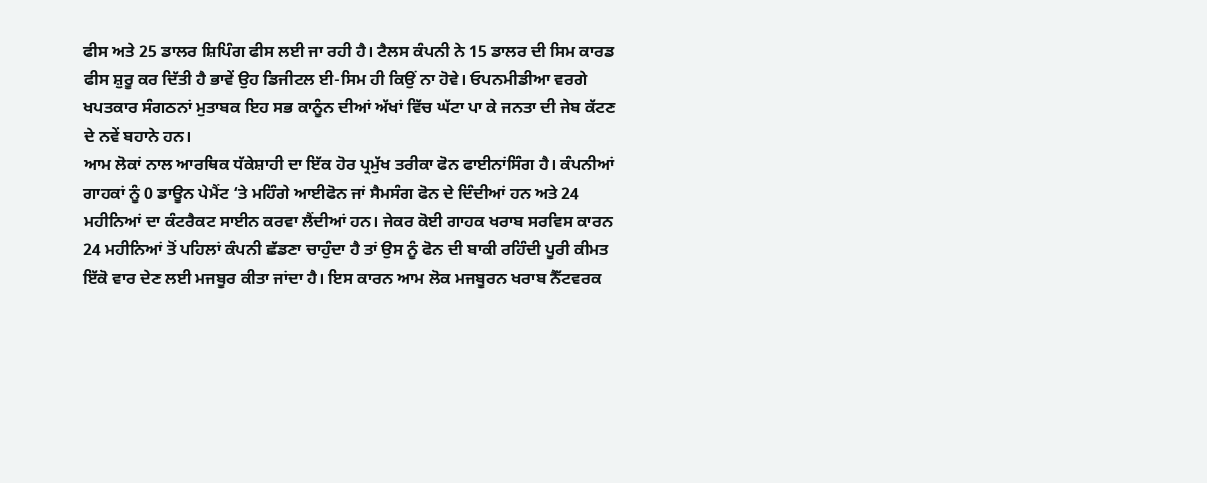ਫੀਸ ਅਤੇ 25 ਡਾਲਰ ਸ਼ਿਪਿੰਗ ਫੀਸ ਲਈ ਜਾ ਰਹੀ ਹੈ। ਟੈਲਸ ਕੰਪਨੀ ਨੇ 15 ਡਾਲਰ ਦੀ ਸਿਮ ਕਾਰਡ ਫੀਸ ਸ਼ੁਰੂ ਕਰ ਦਿੱਤੀ ਹੈ ਭਾਵੇਂ ਉਹ ਡਿਜੀਟਲ ਈ-ਸਿਮ ਹੀ ਕਿਉਂ ਨਾ ਹੋਵੇ। ਓਪਨਮੀਡੀਆ ਵਰਗੇ ਖਪਤਕਾਰ ਸੰਗਠਨਾਂ ਮੁਤਾਬਕ ਇਹ ਸਭ ਕਾਨੂੰਨ ਦੀਆਂ ਅੱਖਾਂ ਵਿੱਚ ਘੱਟਾ ਪਾ ਕੇ ਜਨਤਾ ਦੀ ਜੇਬ ਕੱਟਣ ਦੇ ਨਵੇਂ ਬਹਾਨੇ ਹਨ।
ਆਮ ਲੋਕਾਂ ਨਾਲ ਆਰਥਿਕ ਧੱਕੇਸ਼ਾਹੀ ਦਾ ਇੱਕ ਹੋਰ ਪ੍ਰਮੁੱਖ ਤਰੀਕਾ ਫੋਨ ਫਾਈਨਾਂਸਿੰਗ ਹੈ। ਕੰਪਨੀਆਂ ਗਾਹਕਾਂ ਨੂੰ 0 ਡਾਊਨ ਪੇਮੈਂਟ ‘ਤੇ ਮਹਿੰਗੇ ਆਈਫੋਨ ਜਾਂ ਸੈਮਸੰਗ ਫੋਨ ਦੇ ਦਿੰਦੀਆਂ ਹਨ ਅਤੇ 24 ਮਹੀਨਿਆਂ ਦਾ ਕੰਟਰੈਕਟ ਸਾਈਨ ਕਰਵਾ ਲੈਂਦੀਆਂ ਹਨ। ਜੇਕਰ ਕੋਈ ਗਾਹਕ ਖਰਾਬ ਸਰਵਿਸ ਕਾਰਨ 24 ਮਹੀਨਿਆਂ ਤੋਂ ਪਹਿਲਾਂ ਕੰਪਨੀ ਛੱਡਣਾ ਚਾਹੁੰਦਾ ਹੈ ਤਾਂ ਉਸ ਨੂੰ ਫੋਨ ਦੀ ਬਾਕੀ ਰਹਿੰਦੀ ਪੂਰੀ ਕੀਮਤ ਇੱਕੋ ਵਾਰ ਦੇਣ ਲਈ ਮਜਬੂਰ ਕੀਤਾ ਜਾਂਦਾ ਹੈ। ਇਸ ਕਾਰਨ ਆਮ ਲੋਕ ਮਜਬੂਰਨ ਖਰਾਬ ਨੈੱਟਵਰਕ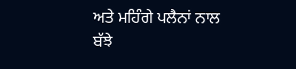ਅਤੇ ਮਹਿੰਗੇ ਪਲੈਨਾਂ ਨਾਲ ਬੱਝੇ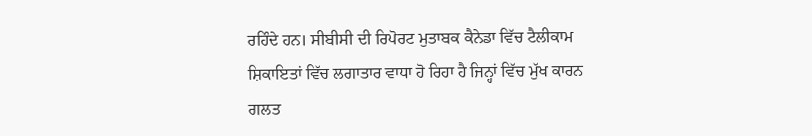ਰਹਿੰਦੇ ਹਨ। ਸੀਬੀਸੀ ਦੀ ਰਿਪੋਰਟ ਮੁਤਾਬਕ ਕੈਨੇਡਾ ਵਿੱਚ ਟੈਲੀਕਾਮ ਸ਼ਿਕਾਇਤਾਂ ਵਿੱਚ ਲਗਾਤਾਰ ਵਾਧਾ ਹੋ ਰਿਹਾ ਹੈ ਜਿਨ੍ਹਾਂ ਵਿੱਚ ਮੁੱਖ ਕਾਰਨ ਗਲਤ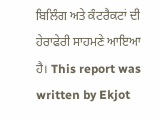ਬਿਲਿੰਗ ਅਤੇ ਕੰਟਰੈਕਟਾਂ ਦੀ ਹੇਰਾਫੇਰੀ ਸਾਹਮਣੇ ਆਇਆ ਹੈ। This report was written by Ekjot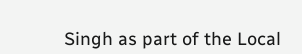Singh as part of the Local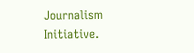Journalism Initiative.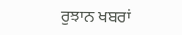ਰੁਝਾਨ ਖਬਰਾਂ